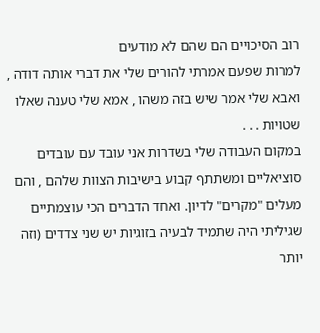רוב הסיכויים הם שהם לא מודעים
למרות שפעם אמרתי להורים שלי את דברי אותה דודה , ואבא שלי אמר שיש בזה משהו , אמא שלי טענה שאלו שטויות . . .
במקום העבודה שלי בשדרות אני עובד עם עובדים סוציאליים ומשתתף קבוע בישיבות הצוות שלהם , והם מעלים "מקרים" לדיון. ואחד הדברים הכי עוצמתיים שגיליתי היה שתמיד לבעיה בזוגיות יש שני צדדים (וזה יותר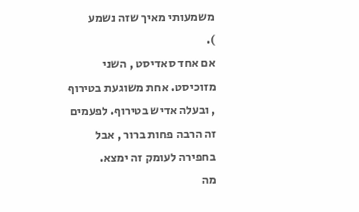משמעותי מאיך שזה נשמע
).
אם אחד סאדיסט , השני מזוכיסט. אחת משוגעת בטירוף , ובעלה אדיש בטירוף. לפעמים זה הרבה פחות ברור , אבל בחפירה לעומק זה ימצא.
מה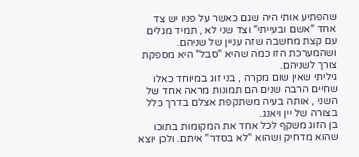שהפתיע אותי היה שגם כאשר על פניו יש צד אחד "אשם ובעייתי" וצד שני לא , תמיד מגלים עם קצת מחשבה שזה עניין של שניהם. ושהמערכת הזו כמה שהיא "סבל" היא מספקת צורך לשניהם.
גיליתי שאין שום מקרה , בני זוג במיוחד כאלו שחיים הרבה שנים הם תמונות מראה אחד של השני , אותה בעיה משתקפת אצלם בדרך כלל בצורה של יין ויאנג.
בן הזוג משקף לכל אחד את המקומות בתוכו שהוא מדחיק ושהוא "לא בסדר" איתם. ולכן יוצא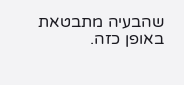שהבעיה מתבטאת באופן כזה.